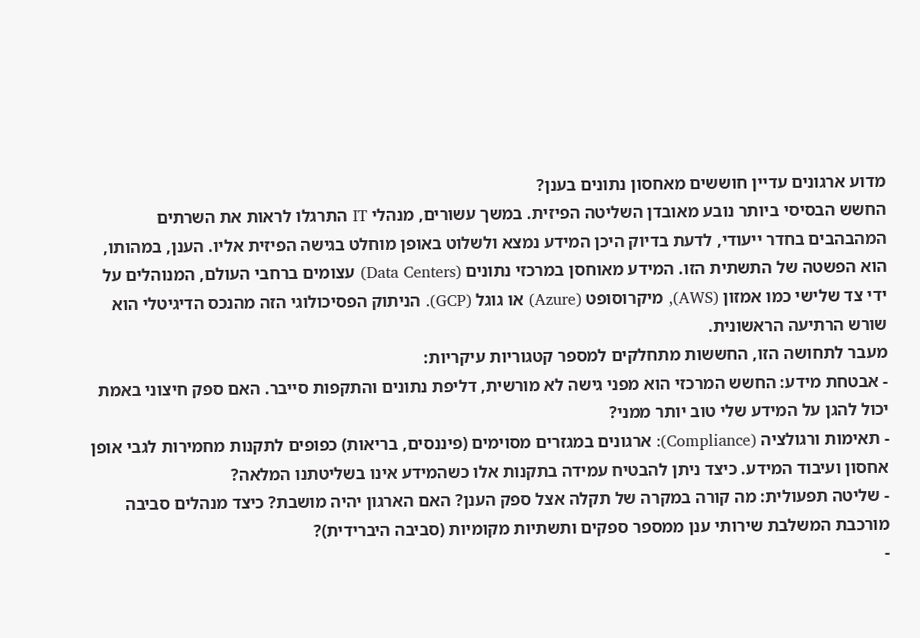מדוע ארגונים עדיין חוששים מאחסון נתונים בענן?
החשש הבסיסי ביותר נובע מאובדן השליטה הפיזית. במשך עשורים, מנהלי IT התרגלו לראות את השרתים המהבהבים בחדר ייעודי, לדעת בדיוק היכן המידע נמצא ולשלוט באופן מוחלט בגישה הפיזית אליו. הענן, במהותו, הוא הפשטה של התשתית הזו. המידע מאוחסן במרכזי נתונים (Data Centers) עצומים ברחבי העולם, המנוהלים על ידי צד שלישי כמו אמזון (AWS), מיקרוסופט (Azure) או גוגל (GCP). הניתוק הפסיכולוגי הזה מהנכס הדיגיטלי הוא שורש הרתיעה הראשונית.
מעבר לתחושה הזו, החששות מתחלקים למספר קטגוריות עיקריות:
- אבטחת מידע: החשש המרכזי הוא מפני גישה לא מורשית, דליפת נתונים והתקפות סייבר. האם ספק חיצוני באמת יכול להגן על המידע שלי טוב יותר ממני?
- תאימות ורגולציה (Compliance): ארגונים במגזרים מסוימים (פיננסים, בריאות) כפופים לתקנות מחמירות לגבי אופן אחסון ועיבוד המידע. כיצד ניתן להבטיח עמידה בתקנות אלו כשהמידע אינו בשליטתנו המלאה?
- שליטה תפעולית: מה קורה במקרה של תקלה אצל ספק הענן? האם הארגון יהיה מושבת? כיצד מנהלים סביבה מורכבת המשלבת שירותי ענן ממספר ספקים ותשתיות מקומיות (סביבה היברידית)?
-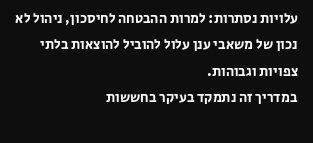עלויות נסתרות: למרות ההבטחה לחיסכון, ניהול לא נכון של משאבי ענן עלול להוביל להוצאות בלתי צפויות וגבוהות.
במדריך זה נתמקד בעיקר בחששות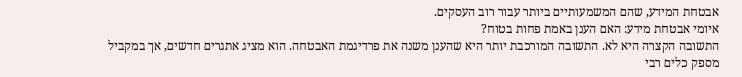אבטחת המידע, שהם המשמעותיים ביותר עבור רוב העסקים.
איומי אבטחת מידע: האם הענן באמת פחות בטוח?
התשובה הקצרה היא לא. התשובה המורכבת יותר היא שהענן משנה את פרדיגמת האבטחה. הוא מציג אתגרים חדשים, אך במקביל מספק כלים רבי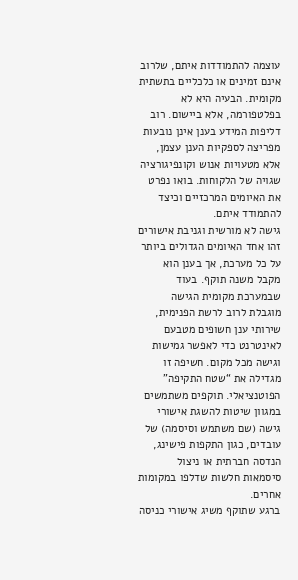עוצמה להתמודדות איתם, שלרוב אינם זמינים או כלכליים בתשתית מקומית. הבעיה היא לא בפלטפורמה, אלא ביישום. רוב דליפות המידע בענן אינן נובעות מפריצה לספקיות הענן עצמן, אלא מטעויות אנוש וקונפיגורציה שגויה של הלקוחות. בואו נפרט את האיומים המרכזיים וכיצד להתמודד איתם.
גישה לא מורשית וגניבת אישורים
זהו אחד האיומים הגדולים ביותר על כל מערכת, אך בענן הוא מקבל משנה תוקף. בעוד שבמערכת מקומית הגישה מוגבלת לרוב לרשת הפנימית, שירותי ענן חשופים מטבעם לאינטרנט כדי לאפשר גמישות וגישה מכל מקום. חשיפה זו מגדילה את “שטח התקיפה” הפוטנציאלי. תוקפים משתמשים במגוון שיטות להשגת אישורי גישה (שם משתמש וסיסמה) של עובדים, כגון התקפות פישינג, הנדסה חברתית או ניצול סיסמאות חלשות שדלפו במקומות אחרים.
ברגע שתוקף משיג אישורי כניסה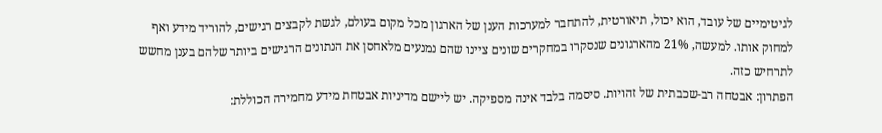לגיטימיים של עובד, הוא יכול, תיאורטית, להתחבר למערכות הענן של הארגון מכל מקום בעולם, לגשת לקבצים רגישים, להוריד מידע ואף למחוק אותו. למעשה, 21% מהארגונים שנסקרו במחקרים שונים ציינו שהם נמנעים מלאחסן את הנתונים הרגישים ביותר שלהם בענן מחשש לתרחיש כזה.
הפתרון: אבטחה רב-שכבתית של זהויות. סיסמה בלבד אינה מספיקה. יש ליישם מדיניות אבטחת מידע מחמירה הכוללת: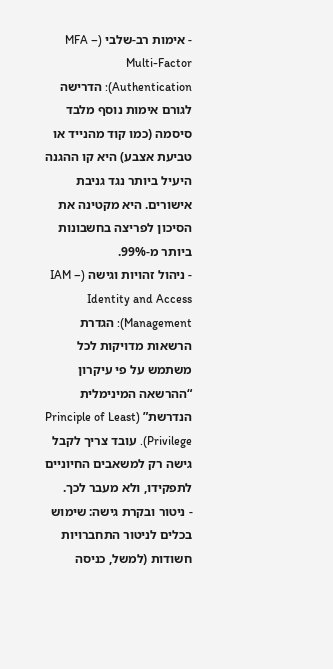- אימות רב-שלבי (MFA – Multi-Factor Authentication): הדרישה לגורם אימות נוסף מלבד סיסמה (כמו קוד מהנייד או טביעת אצבע) היא קו ההגנה היעיל ביותר נגד גניבת אישורים. היא מקטינה את הסיכון לפריצה בחשבונות ביותר מ-99%.
- ניהול זהויות וגישה (IAM – Identity and Access Management): הגדרת הרשאות מדויקות לכל משתמש על פי עיקרון “ההרשאה המינימלית הנדרשת” (Principle of Least Privilege). עובד צריך לקבל גישה רק למשאבים החיוניים לתפקידו, ולא מעבר לכך.
- ניטור ובקרת גישה: שימוש בכלים לניטור התחברויות חשודות (למשל, כניסה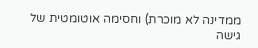ממדינה לא מוכרת) וחסימה אוטומטית של גישה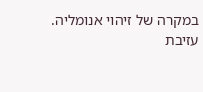במקרה של זיהוי אנומליה.
עזיבת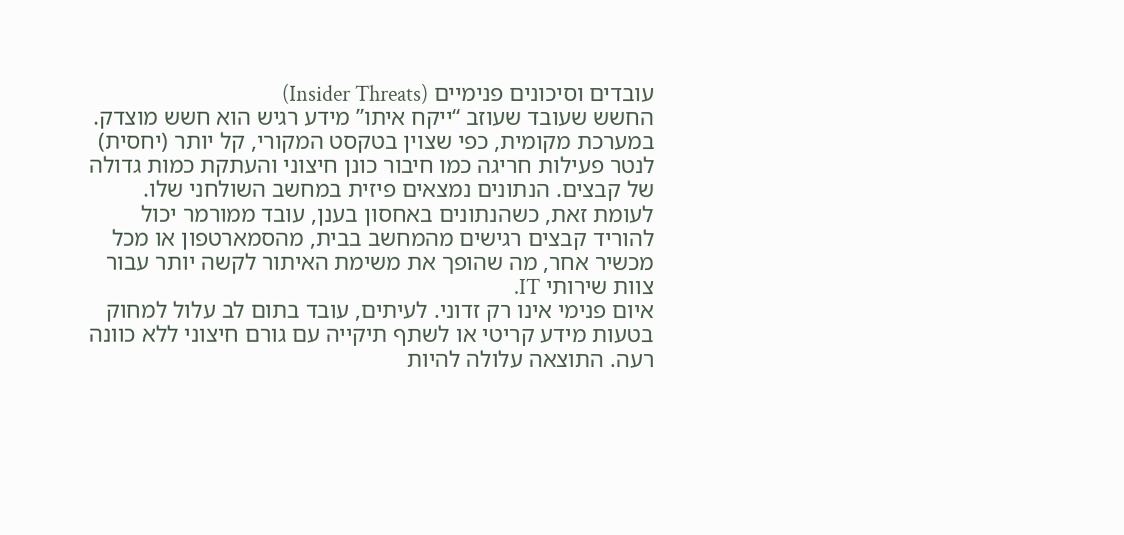עובדים וסיכונים פנימיים (Insider Threats)
החשש שעובד שעוזב “ייקח איתו” מידע רגיש הוא חשש מוצדק. במערכת מקומית, כפי שצוין בטקסט המקורי, קל יותר (יחסית) לנטר פעילות חריגה כמו חיבור כונן חיצוני והעתקת כמות גדולה של קבצים. הנתונים נמצאים פיזית במחשב השולחני שלו. לעומת זאת, כשהנתונים באחסון בענן, עובד ממורמר יכול להוריד קבצים רגישים מהמחשב בבית, מהסמארטפון או מכל מכשיר אחר, מה שהופך את משימת האיתור לקשה יותר עבור צוות שירותי IT.
איום פנימי אינו רק זדוני. לעיתים, עובד בתום לב עלול למחוק בטעות מידע קריטי או לשתף תיקייה עם גורם חיצוני ללא כוונה רעה. התוצאה עלולה להיות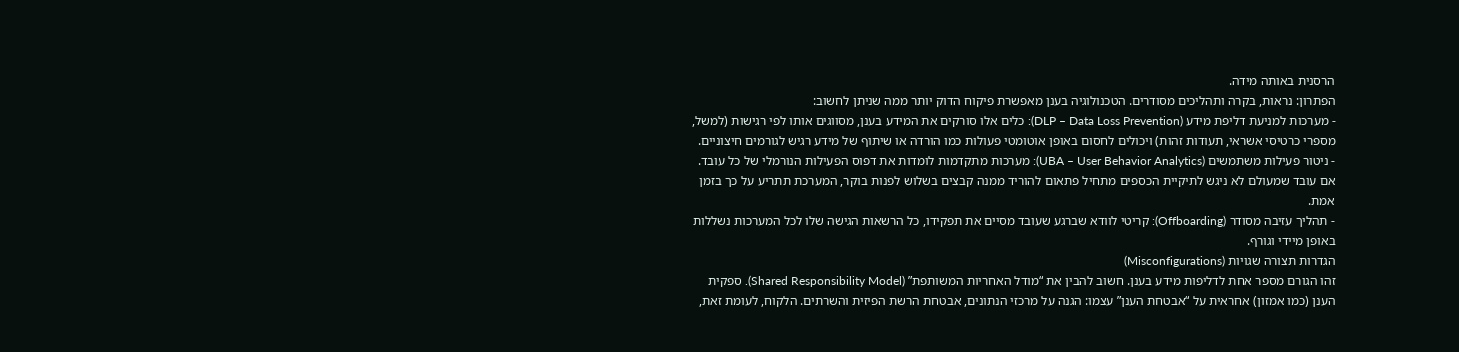הרסנית באותה מידה.
הפתרון: נראות, בקרה ותהליכים מסודרים. הטכנולוגיה בענן מאפשרת פיקוח הדוק יותר ממה שניתן לחשוב:
- מערכות למניעת דליפת מידע (DLP – Data Loss Prevention): כלים אלו סורקים את המידע בענן, מסווגים אותו לפי רגישות (למשל, מספרי כרטיסי אשראי, תעודות זהות) ויכולים לחסום באופן אוטומטי פעולות כמו הורדה או שיתוף של מידע רגיש לגורמים חיצוניים.
- ניטור פעילות משתמשים (UBA – User Behavior Analytics): מערכות מתקדמות לומדות את דפוס הפעילות הנורמלי של כל עובד. אם עובד שמעולם לא ניגש לתיקיית הכספים מתחיל פתאום להוריד ממנה קבצים בשלוש לפנות בוקר, המערכת תתריע על כך בזמן אמת.
- תהליך עזיבה מסודר (Offboarding): קריטי לוודא שברגע שעובד מסיים את תפקידו, כל הרשאות הגישה שלו לכל המערכות נשללות באופן מיידי וגורף.
הגדרות תצורה שגויות (Misconfigurations)
זהו הגורם מספר אחת לדליפות מידע בענן. חשוב להבין את “מודל האחריות המשותפת” (Shared Responsibility Model). ספקית הענן (כמו אמזון) אחראית על “אבטחת הענן” עצמו: הגנה על מרכזי הנתונים, אבטחת הרשת הפיזית והשרתים. הלקוח, לעומת זאת,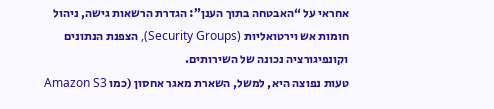אחראי על “האבטחה בתוך הענן”: הגדרת הרשאות גישה, ניהול חומות אש וירטואליות (Security Groups), הצפנת הנתונים וקונפיגורציה נכונה של השירותים.
טעות נפוצה היא, למשל, השארת מאגר אחסון (כמו Amazon S3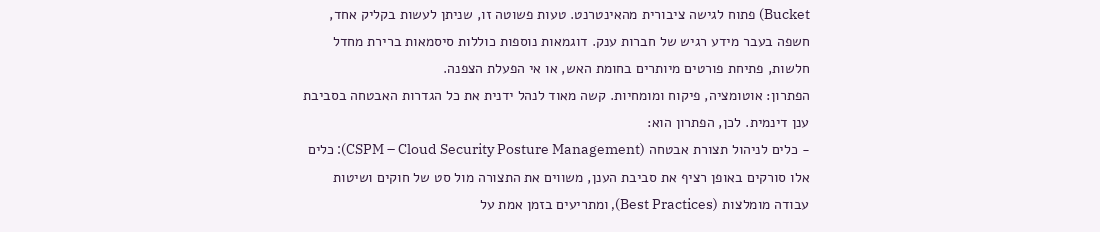Bucket) פתוח לגישה ציבורית מהאינטרנט. טעות פשוטה זו, שניתן לעשות בקליק אחד, חשפה בעבר מידע רגיש של חברות ענק. דוגמאות נוספות כוללות סיסמאות ברירת מחדל חלשות, פתיחת פורטים מיותרים בחומת האש, או אי הפעלת הצפנה.
הפתרון: אוטומציה, פיקוח ומומחיות. קשה מאוד לנהל ידנית את כל הגדרות האבטחה בסביבת ענן דינמית. לכן, הפתרון הוא:
- כלים לניהול תצורת אבטחה (CSPM – Cloud Security Posture Management): כלים אלו סורקים באופן רציף את סביבת הענן, משווים את התצורה מול סט של חוקים ושיטות עבודה מומלצות (Best Practices), ומתריעים בזמן אמת על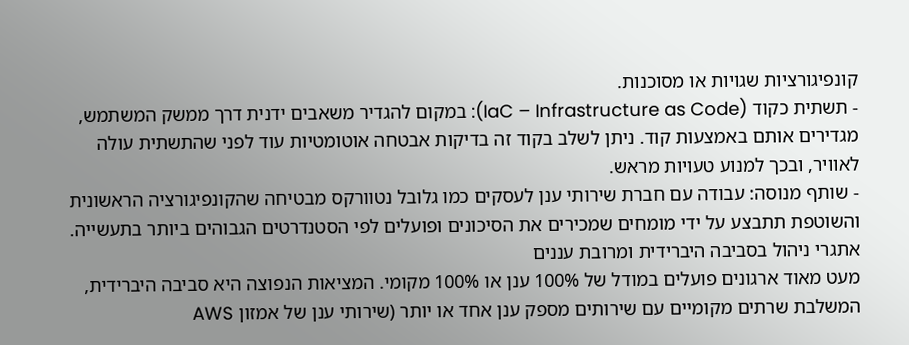קונפיגורציות שגויות או מסוכנות.
- תשתית כקוד (IaC – Infrastructure as Code): במקום להגדיר משאבים ידנית דרך ממשק המשתמש, מגדירים אותם באמצעות קוד. ניתן לשלב בקוד זה בדיקות אבטחה אוטומטיות עוד לפני שהתשתית עולה לאוויר, ובכך למנוע טעויות מראש.
- שותף מנוסה: עבודה עם חברת שירותי ענן לעסקים כמו גלובל נטוורקס מבטיחה שהקונפיגורציה הראשונית והשוטפת תתבצע על ידי מומחים שמכירים את הסיכונים ופועלים לפי הסטנדרטים הגבוהים ביותר בתעשייה.
אתגרי ניהול בסביבה היברידית ומרובת עננים
מעט מאוד ארגונים פועלים במודל של 100% ענן או 100% מקומי. המציאות הנפוצה היא סביבה היברידית, המשלבת שרתים מקומיים עם שירותים מספק ענן אחד או יותר (שירותי ענן של אמזון AWS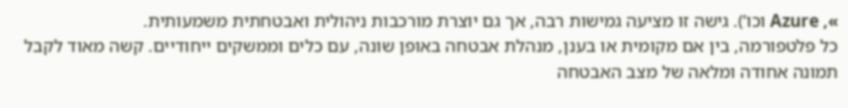», Azure וכו’). גישה זו מציעה גמישות רבה, אך גם יוצרת מורכבות ניהולית ואבטחתית משמעותית.
כל פלטפורמה, בין אם מקומית או בענן, מנהלת אבטחה באופן שונה, עם כלים וממשקים ייחודיים. קשה מאוד לקבל תמונה אחודה ומלאה של מצב האבטחה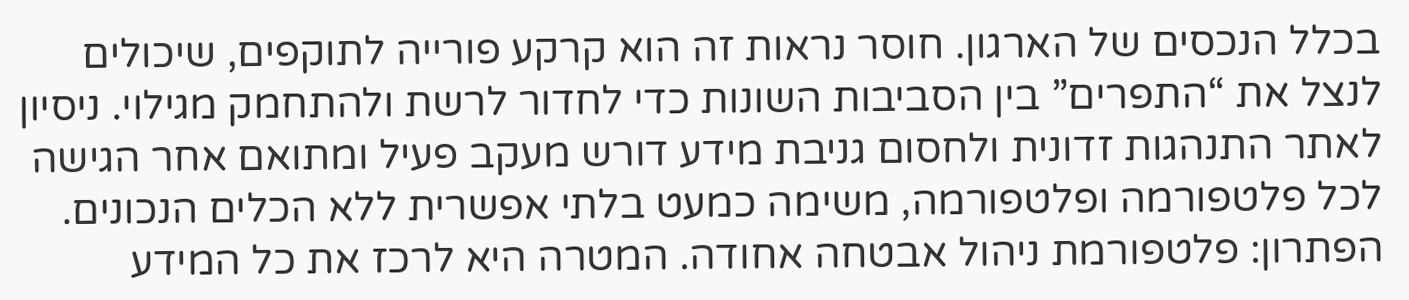בכלל הנכסים של הארגון. חוסר נראות זה הוא קרקע פורייה לתוקפים, שיכולים לנצל את “התפרים” בין הסביבות השונות כדי לחדור לרשת ולהתחמק מגילוי. ניסיון לאתר התנהגות זדונית ולחסום גניבת מידע דורש מעקב פעיל ומתואם אחר הגישה לכל פלטפורמה ופלטפורמה, משימה כמעט בלתי אפשרית ללא הכלים הנכונים.
הפתרון: פלטפורמת ניהול אבטחה אחודה. המטרה היא לרכז את כל המידע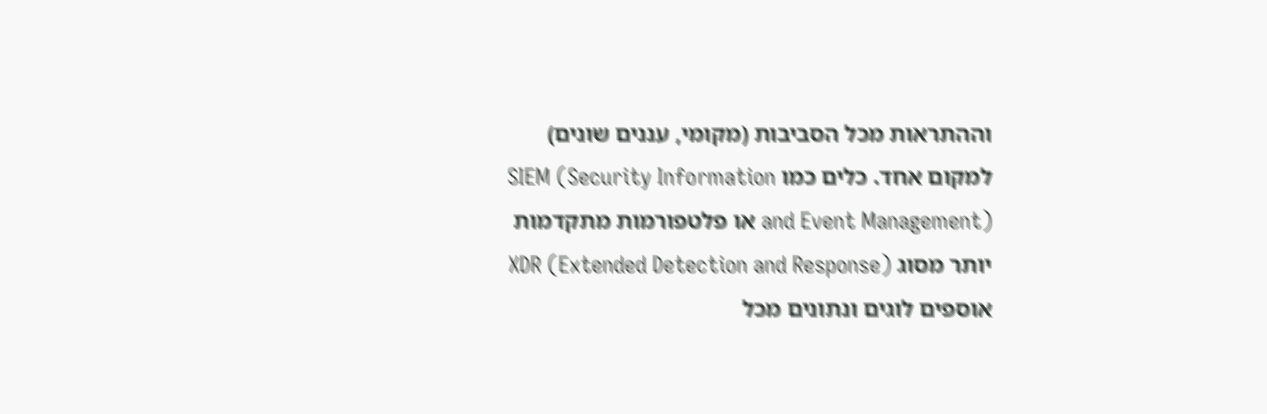וההתראות מכל הסביבות (מקומי, עננים שונים) למקום אחד. כלים כמו SIEM (Security Information and Event Management) או פלטפורמות מתקדמות יותר מסוג XDR (Extended Detection and Response) אוספים לוגים ונתונים מכל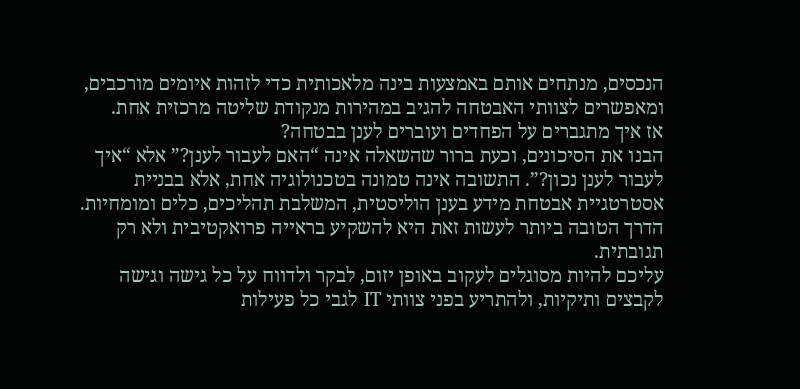הנכסים, מנתחים אותם באמצעות בינה מלאכותית כדי לזהות איומים מורכבים, ומאפשרים לצוותי האבטחה להגיב במהירות מנקודת שליטה מרכזית אחת.
אז איך מתגברים על הפחדים ועוברים לענן בבטחה?
הבנו את הסיכונים, וכעת ברור שהשאלה אינה “האם לעבור לענן?” אלא “איך לעבור לענן נכון?”. התשובה אינה טמונה בטכנולוגיה אחת, אלא בבניית אסטרטגיית אבטחת מידע בענן הוליסטית, המשלבת תהליכים, כלים ומומחיות. הדרך הטובה ביותר לעשות זאת היא להשקיע בראייה פרואקטיבית ולא רק תגובתית.
עליכם להיות מסוגלים לעקוב באופן יזום, לבקר ולדווח על כל גישה וגישה לקבצים ותיקיות, ולהתריע בפני צוותי IT לגבי כל פעילות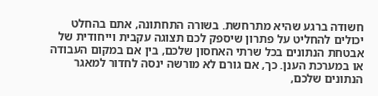חשודה ברגע שהיא מתרחשת. בשורה התחתונה, אתם בהחלט יכולים להחליט על פתרון שיספק לכם תצוגה עקבית וייחודית של אבטחת הנתונים בכל שרתי האחסון שלכם, בין אם במקום העבודה או במערכת הענן. כך, אם גורם לא מורשה ינסה לחדור למאגר הנתונים שלכם,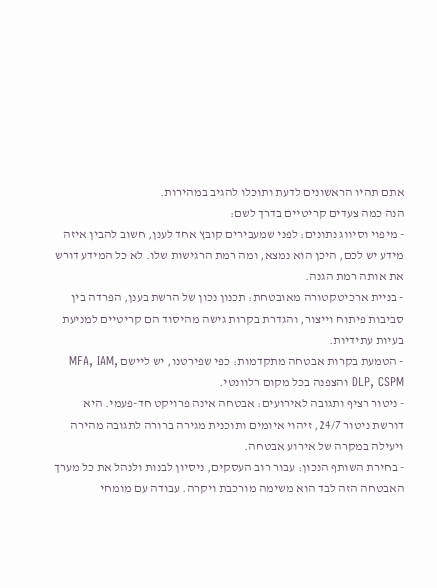אתם תהיו הראשונים לדעת ותוכלו להגיב במהירות.
הנה כמה צעדים קריטיים בדרך לשם:
- מיפוי וסיווג נתונים: לפני שמעבירים קובץ אחד לענן, חשוב להבין איזה מידע יש לכם, היכן הוא נמצא, ומה רמת הרגישות שלו. לא כל המידע דורש את אותה רמת הגנה.
- בניית ארכיטקטורה מאובטחת: תכנון נכון של הרשת בענן, הפרדה בין סביבות פיתוח וייצור, והגדרת בקרות גישה מהיסוד הם קריטיים למניעת בעיות עתידיות.
- הטמעת בקרות אבטחה מתקדמות: כפי שפירטנו, יש ליישם MFA, IAM, DLP, CSPM והצפנה בכל מקום רלוונטי.
- ניטור רציף ותגובה לאירועים: אבטחה אינה פרויקט חד-פעמי. היא דורשת ניטור 24/7, זיהוי איומים ותוכנית מגירה ברורה לתגובה מהירה ויעילה במקרה של אירוע אבטחה.
- בחירת השותף הנכון: עבור רוב העסקים, ניסיון לבנות ולנהל את כל מערך האבטחה הזה לבד הוא משימה מורכבת ויקרה. עבודה עם מומחי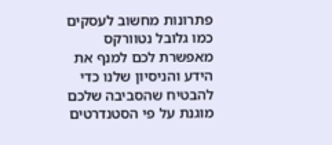פתרונות מחשוב לעסקים כמו גלובל נטוורקס מאפשרת לכם למנף את הידע והניסיון שלנו כדי להבטיח שהסביבה שלכם מוגנת על פי הסטנדרטים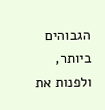הגבוהים ביותר, ולפנות את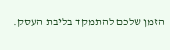הזמן שלכם להתמקד בליבת העסק.